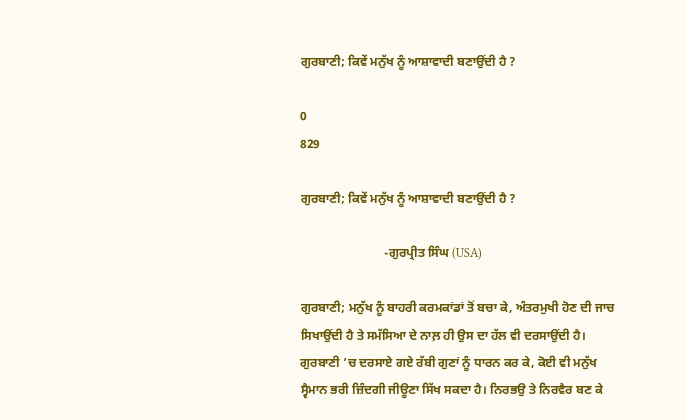ਗੁਰਬਾਣੀ; ਕਿਵੇਂ ਮਨੁੱਖ ਨੂੰ ਆਸ਼ਾਵਾਦੀ ਬਣਾਉਂਦੀ ਹੈ ?

0
829

ਗੁਰਬਾਣੀ; ਕਿਵੇਂ ਮਨੁੱਖ ਨੂੰ ਆਸ਼ਾਵਾਦੀ ਬਣਾਉਂਦੀ ਹੈ ?

                           -ਗੁਰਪ੍ਰੀਤ ਸਿੰਘ (USA)

ਗੁਰਬਾਣੀ; ਮਨੁੱਖ ਨੂੰ ਬਾਹਰੀ ਕਰਮਕਾਂਡਾਂ ਤੋਂ ਬਚਾ ਕੇ, ਅੰਤਰਮੁਖੀ ਹੋਣ ਦੀ ਜਾਚ ਸਿਖਾਉਂਦੀ ਹੈ ਤੇ ਸਮੱਸਿਆ ਦੇ ਨਾਲ਼ ਹੀ ਉਸ ਦਾ ਹੱਲ ਵੀ ਦਰਸਾਉਂਦੀ ਹੈ। ਗੁਰਬਾਣੀ ’ਚ ਦਰਸਾਏ ਗਏ ਰੱਬੀ ਗੁਣਾਂ ਨੂੰ ਧਾਰਨ ਕਰ ਕੇ, ਕੋਈ ਵੀ ਮਨੁੱਖ ਸ੍ਵੈਮਾਨ ਭਰੀ ਜ਼ਿੰਦਗੀ ਜੀਊਣਾ ਸਿੱਖ ਸਕਦਾ ਹੈ। ਨਿਰਭਉ ਤੇ ਨਿਰਵੈਰ ਬਣ ਕੇ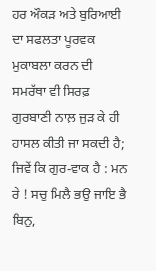ਹਰ ਔਕੜ ਅਤੇ ਬੁਰਿਆਈ ਦਾ ਸਫਲਤਾ ਪੂਰਵਕ ਮੁਕਾਬਲਾ ਕਰਨ ਦੀ ਸਮਰੱਥਾ ਵੀ ਸਿਰਫ਼ ਗੁਰਬਾਣੀ ਨਾਲ਼ ਜੁੜ ਕੇ ਹੀ ਹਾਸਲ ਕੀਤੀ ਜਾ ਸਕਦੀ ਹੈ; ਜਿਵੇਂ ਕਿ ਗੁਰ-ਵਾਕ ਹੈ : ਮਨ ਰੇ ! ਸਚੁ ਮਿਲੈ ਭਉ ਜਾਇ ਭੈ ਬਿਨੁ,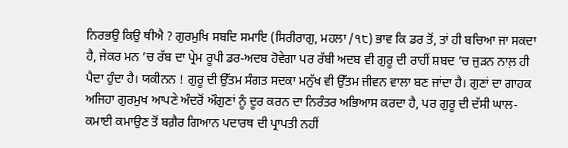ਨਿਰਭਉ ਕਿਉ ਥੀਐ ? ਗੁਰਮੁਖਿ ਸਬਦਿ ਸਮਾਇ (ਸਿਰੀਰਾਗੁ, ਮਹਲਾ /੧੮) ਭਾਵ ਕਿ ਡਰ ਤੋਂ, ਤਾਂ ਹੀ ਬਚਿਆ ਜਾ ਸਕਦਾ ਹੈ, ਜੇਕਰ ਮਨ ’ਚ ਰੱਬ ਦਾ ਪ੍ਰੇਮ ਰੂਪੀ ਡਰ-ਅਦਬ ਹੋਵੇਗਾ ਪਰ ਰੱਬੀ ਅਦਬ ਵੀ ਗੁਰੂ ਦੀ ਰਾਹੀਂ ਸ਼ਬਦ ’ਚ ਜੁੜਨ ਨਾਲ਼ ਹੀ ਪੈਦਾ ਹੁੰਦਾ ਹੈ। ਯਕੀਨਨ ! ਗੁਰੂ ਦੀ ਉੱਤਮ ਸੰਗਤ ਸਦਕਾ ਮਨੁੱਖ ਵੀ ਉੱਤਮ ਜੀਵਨ ਵਾਲਾ ਬਣ ਜਾਂਦਾ ਹੈ। ਗੁਣਾਂ ਦਾ ਗਾਹਕ ਅਜਿਹਾ ਗੁਰਮੁਖ ਆਪਣੇ ਅੰਦਰੋਂ ਔਗੁਣਾਂ ਨੂੰ ਦੂਰ ਕਰਨ ਦਾ ਨਿਰੰਤਰ ਅਭਿਆਸ ਕਰਦਾ ਹੈ, ਪਰ ਗੁਰੂ ਦੀ ਦੱਸੀ ਘਾਲ-ਕਮਾਈ ਕਮਾਉਣ ਤੋਂ ਬਗ਼ੈਰ ਗਿਆਨ ਪਦਾਰਥ ਦੀ ਪ੍ਰਾਪਤੀ ਨਹੀਂ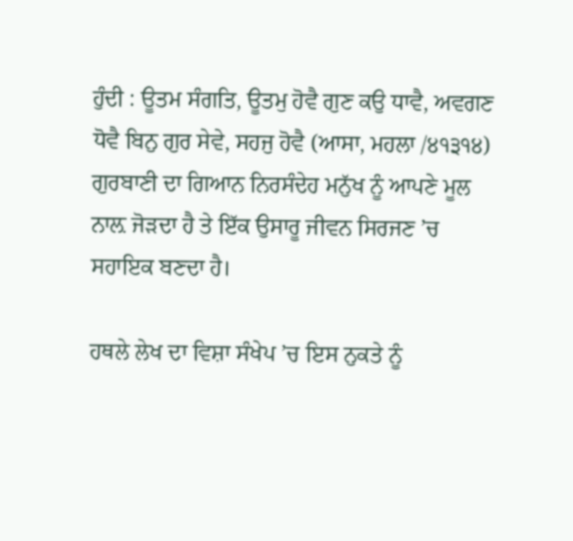ਹੁੰਦੀ : ਊਤਮ ਸੰਗਤਿ, ਊਤਮੁ ਹੋਵੈ ਗੁਣ ਕਉ ਧਾਵੈ, ਅਵਗਣ ਧੋਵੈ ਬਿਨੁ ਗੁਰ ਸੇਵੇ, ਸਹਜੁ ਹੋਵੈ (ਆਸਾ, ਮਹਲਾ /੪੧੩੧੪) ਗੁਰਬਾਣੀ ਦਾ ਗਿਆਨ ਨਿਰਸੰਦੇਹ ਮਨੁੱਖ ਨੂੰ ਆਪਣੇ ਮੂਲ ਨਾਲ਼ ਜੋੜਦਾ ਹੈ ਤੇ ਇੱਕ ਉਸਾਰੂ ਜੀਵਨ ਸਿਰਜਣ ’ਚ ਸਹਾਇਕ ਬਣਦਾ ਹੈ।

ਹਥਲੇ ਲੇਖ ਦਾ ਵਿਸ਼ਾ ਸੰਖੇਪ ’ਚ ਇਸ ਨੁਕਤੇ ਨੂੰ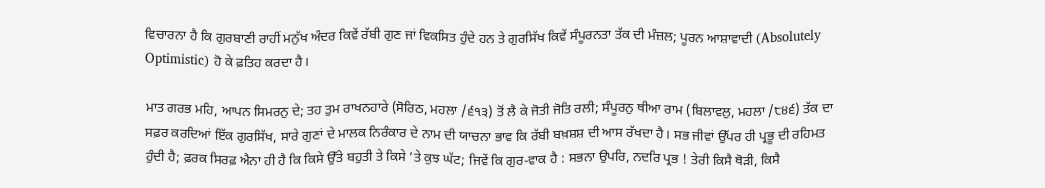ਵਿਚਾਰਨਾ ਹੈ ਕਿ ਗੁਰਬਾਣੀ ਰਾਹੀਂ ਮਨੁੱਖ ਅੰਦਰ ਕਿਵੇਂ ਰੱਬੀ ਗੁਣ ਜਾਂ ਵਿਕਸਿਤ ਹੁੰਦੇ ਹਨ ਤੇ ਗੁਰਸਿੱਖ ਕਿਵੇਂ ਸੰਪੂਰਨਤਾ ਤੱਕ ਦੀ ਮੰਜ਼ਲ; ਪੂਰਨ ਆਸ਼ਾਵਾਦੀ (Absolutely Optimistic) ਹੋ ਕੇ ਫ਼ਤਿਹ ਕਰਦਾ ਹੈ।

ਮਾਤ ਗਰਭ ਮਹਿ, ਆਪਨ ਸਿਮਰਨੁ ਦੇ; ਤਹ ਤੁਮ ਰਾਖਨਹਾਰੇ (ਸੋਰਿਠ, ਮਹਲਾ /੬੧੩) ਤੋਂ ਲੈ ਕੇ ਜੋਤੀ ਜੋਤਿ ਰਲੀ; ਸੰਪੂਰਨੁ ਥੀਆ ਰਾਮ (ਬਿਲਾਵਲੁ, ਮਹਲਾ /੮੪੬) ਤੱਕ ਦਾ ਸਫ਼ਰ ਕਰਦਿਆਂ ਇੱਕ ਗੁਰਸਿੱਖ, ਸਾਰੇ ਗੁਣਾਂ ਦੇ ਮਾਲਕ ਨਿਰੰਕਾਰ ਦੇ ਨਾਮ ਦੀ ਯਾਚਨਾ ਭਾਵ ਕਿ ਰੱਬੀ ਬਖ਼ਸ਼ਸ਼ ਦੀ ਆਸ ਰੱਖਦਾ ਹੈ। ਸਭ ਜੀਵਾਂ ਉੱਪਰ ਹੀ ਪ੍ਰਭੂ ਦੀ ਰਹਿਮਤ ਹੁੰਦੀ ਹੈ; ਫ਼ਰਕ ਸਿਰਫ਼ ਐਨਾ ਹੀ ਹੈ ਕਿ ਕਿਸੇ ਉੱਤੇ ਬਹੁਤੀ ਤੇ ਕਿਸੇ ’ਤੇ ਕੁਝ ਘੱਟ; ਜਿਵੇਂ ਕਿ ਗੁਰ-ਵਾਕ ਹੈ : ਸਭਨਾ ਉਪਰਿ, ਨਦਰਿ ਪ੍ਰਭ ! ਤੇਰੀ ਕਿਸੈ ਥੋੜੀ, ਕਿਸੈ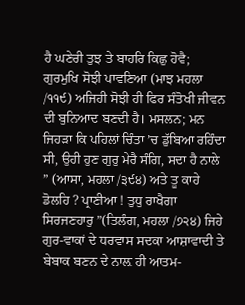ਹੈ ਘਣੇਰੀ ਤੁਝ ਤੇ ਬਾਹਰਿ ਕਿਛੁ ਹੋਵੈ; ਗੁਰਮੁਖਿ ਸੋਝੀ ਪਾਵਣਿਆ (ਮਾਝ ਮਹਲਾ /੧੧੯) ਅਜਿਹੀ ਸੋਝੀ ਹੀ ਫਿਰ ਸੰਤੋਖੀ ਜੀਵਨ ਦੀ ਬੁਨਿਆਦ ਬਣਦੀ ਹੈ। ਮਸਲਨ; ਮਨ ਜਿਹੜਾ ਕਿ ਪਹਿਲਾਂ ਚਿੰਤਾ ’ਚ ਡੁੱਬਿਆ ਰਹਿੰਦਾ ਸੀ, ਉਹੀ ਹੁਣ ਗੁਰੁ ਮੇਰੈ ਸੰਗਿ, ਸਦਾ ਹੈ ਨਾਲੇ ” (ਆਸਾ, ਮਹਲਾ /੩੯੪) ਅਤੇ ਤੂ ਕਾਹੇ ਡੋਲਹਿ ? ਪ੍ਰਾਣੀਆ ! ਤੁਧੁ ਰਾਖੈਗਾ ਸਿਰਜਣਹਾਰੁ ”(ਤਿਲੰਗ, ਮਹਲਾ /੭੨੪) ਜਿਹੇ ਗੁਰ-ਵਾਕਾਂ ਦੇ ਧਰਵਾਸ ਸਦਕਾ ਆਸ਼ਾਵਾਦੀ ਤੇ ਬੇਬਾਕ ਬਣਨ ਦੇ ਨਾਲ਼ ਹੀ ਆਤਮ-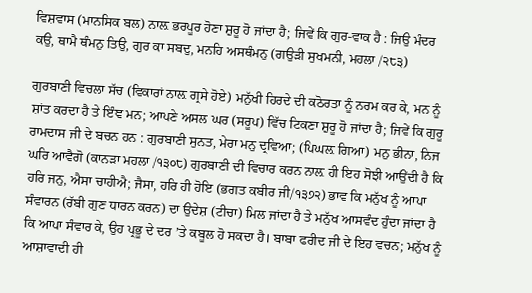ਵਿਸ਼ਵਾਸ (ਮਾਨਸਿਕ ਬਲ) ਨਾਲ਼ ਭਰਪੂਰ ਹੋਣਾ ਸ਼ੁਰੂ ਹੋ ਜਾਂਦਾ ਹੈ; ਜਿਵੇਂ ਕਿ ਗੁਰ-ਵਾਕ ਹੈ : ਜਿਉ ਮੰਦਰ ਕਉ, ਥਾਮੈ ਥੰਮਨੁ ਤਿਉ, ਗੁਰ ਕਾ ਸਬਦੁ, ਮਨਹਿ ਅਸਥੰਮਨੁ (ਗਉੜੀ ਸੁਖਮਨੀ, ਮਹਲਾ /੨੮੩)

ਗੁਰਬਾਣੀ ਵਿਚਲਾ ਸੱਚ (ਵਿਕਾਰਾਂ ਨਾਲ਼ ਗ੍ਰਸੇ ਹੋਏ) ਮਨੁੱਖੀ ਹਿਰਦੇ ਦੀ ਕਠੋਰਤਾ ਨੂੰ ਨਰਮ ਕਰ ਕੇ, ਮਨ ਨੂੰ ਸ਼ਾਂਤ ਕਰਦਾ ਹੈ ਤੇ ਇੰਞ ਮਨ; ਆਪਣੇ ਅਸਲ ਘਰ (ਸਰੂਪ) ਵਿੱਚ ਟਿਕਣਾ ਸ਼ੁਰੂ ਹੋ ਜਾਂਦਾ ਹੈ; ਜਿਵੇਂ ਕਿ ਗੁਰੂ ਰਾਮਦਾਸ ਜੀ ਦੇ ਬਚਨ ਹਨ : ਗੁਰਬਾਣੀ ਸੁਨਤ, ਮੇਰਾ ਮਨੁ ਦ੍ਰਵਿਆ; (ਪਿਘਲ਼ ਗਿਆ) ਮਨੁ ਭੀਨਾ, ਨਿਜ ਘਰਿ ਆਵੈਗੋ (ਕਾਨੜਾ ਮਹਲਾ /੧੩੦੮) ਗੁਰਬਾਣੀ ਦੀ ਵਿਚਾਰ ਕਰਨ ਨਾਲ਼ ਹੀ ਇਹ ਸੋਝੀ ਆਉਂਦੀ ਹੈ ਕਿ ਹਰਿ ਜਨੁ, ਐਸਾ ਚਾਹੀਐ; ਜੈਸਾ, ਹਰਿ ਹੀ ਹੋਇ (ਭਗਤ ਕਬੀਰ ਜੀ/੧੩੭੨) ਭਾਵ ਕਿ ਮਨੁੱਖ ਨੂੰ ਆਪਾ ਸੰਵਾਰਨ (ਰੱਬੀ ਗੁਣ ਧਾਰਨ ਕਰਨ) ਦਾ ਉਦੇਸ਼ (ਟੀਚਾ) ਮਿਲ ਜਾਂਦਾ ਹੈ ਤੇ ਮਨੁੱਖ ਆਸਵੰਦ ਹੁੰਦਾ ਜਾਂਦਾ ਹੈ ਕਿ ਆਪਾ ਸੰਵਾਰ ਕੇ, ਉਹ ਪ੍ਰਭੂ ਦੇ ਦਰ ’ਤੇ ਕਬੂਲ ਹੋ ਸਕਦਾ ਹੈ। ਬਾਬਾ ਫਰੀਦ ਜੀ ਦੇ ਇਹ ਵਚਨ; ਮਨੁੱਖ ਨੂੰ ਆਸ਼ਾਵਾਦੀ ਹੀ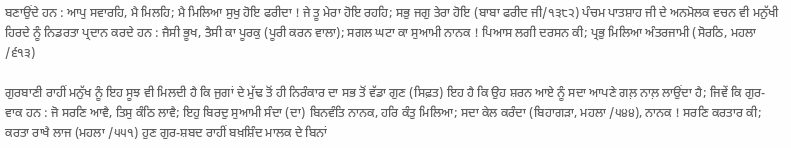ਬਣਾਉਂਦੇ ਹਨ : ਆਪੁ ਸਵਾਰਹਿ, ਮੈ ਮਿਲਹਿ; ਮੈ ਮਿਲਿਆ ਸੁਖੁ ਹੋਇ ਫਰੀਦਾ ! ਜੇ ਤੂ ਮੇਰਾ ਹੋਇ ਰਹਹਿ; ਸਭੁ ਜਗੁ ਤੇਰਾ ਹੋਇ (ਬਾਬਾ ਫਰੀਦ ਜੀ/੧੩੮੨) ਪੰਚਮ ਪਾਤਸ਼ਾਹ ਜੀ ਦੇ ਅਨਮੋਲਕ ਵਚਨ ਵੀ ਮਨੁੱਖੀ ਹਿਰਦੇ ਨੂੰ ਨਿਡਰਤਾ ਪ੍ਰਦਾਨ ਕਰਦੇ ਹਨ : ਜੈਸੀ ਭੂਖ, ਤੈਸੀ ਕਾ ਪੂਰਕੁ (ਪੂਰੀ ਕਰਨ ਵਾਲਾ); ਸਗਲ ਘਟਾ ਕਾ ਸੁਆਮੀ ਨਾਨਕ ! ਪਿਆਸ ਲਗੀ ਦਰਸਨ ਕੀ; ਪ੍ਰਭੁ ਮਿਲਿਆ ਅੰਤਰਜਾਮੀ (ਸੋਰਠਿ, ਮਹਲਾ /੬੧੩)

ਗੁਰਬਾਣੀ ਰਾਹੀਂ ਮਨੁੱਖ ਨੂੰ ਇਹ ਸੂਝ ਵੀ ਮਿਲਦੀ ਹੈ ਕਿ ਜੁਗਾਂ ਦੇ ਮੁੱਢ ਤੋਂ ਹੀ ਨਿਰੰਕਾਰ ਦਾ ਸਭ ਤੋਂ ਵੱਡਾ ਗੁਣ (ਸਿਫ਼ਤ) ਇਹ ਹੈ ਕਿ ਉਹ ਸ਼ਰਨ ਆਏ ਨੂੰ ਸਦਾ ਆਪਣੇ ਗਲ਼ ਨਾਲ਼ ਲਾਉਂਦਾ ਹੈ; ਜਿਵੇਂ ਕਿ ਗੁਰ-ਵਾਕ ਹਨ : ਜੋ ਸਰਣਿ ਆਵੈ, ਤਿਸੁ ਕੰਠਿ ਲਾਵੈ; ਇਹੁ ਬਿਰਦੁ ਸੁਆਮੀ ਸੰਦਾ (ਦਾ) ਬਿਨਵੰਤਿ ਨਾਨਕ, ਹਰਿ ਕੰਤੁ ਮਿਲਿਆ; ਸਦਾ ਕੇਲ ਕਰੰਦਾ (ਬਿਹਾਗੜਾ, ਮਹਲਾ /੫੪੪), ਨਾਨਕ ! ਸਰਣਿ ਕਰਤਾਰ ਕੀ; ਕਰਤਾ ਰਾਖੈ ਲਾਜ (ਮਹਲਾ /੫੫੧) ਹੁਣ ਗੁਰ-ਸ਼ਬਦ ਰਾਹੀਂ ਬਖ਼ਸ਼ਿੰਦ ਮਾਲਕ ਦੇ ਬਿਨਾਂ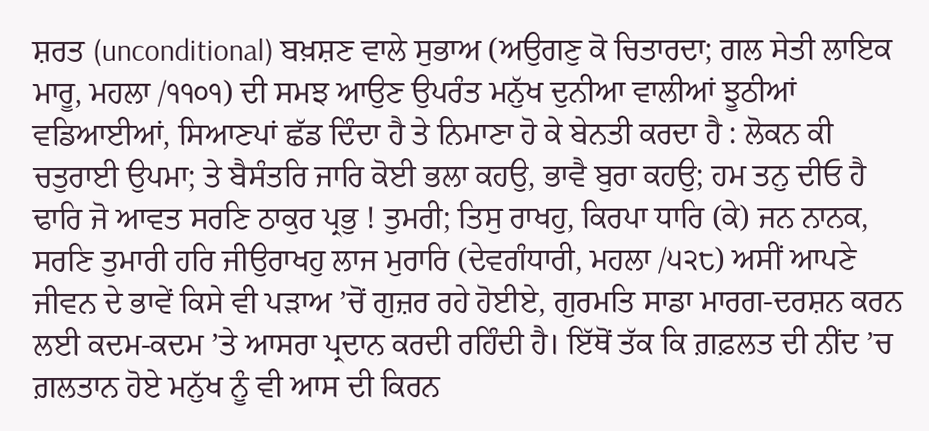ਸ਼ਰਤ (unconditional) ਬਖ਼ਸ਼ਣ ਵਾਲੇ ਸੁਭਾਅ (ਅਉਗਣੁ ਕੋ ਚਿਤਾਰਦਾ; ਗਲ ਸੇਤੀ ਲਾਇਕ ਮਾਰੂ, ਮਹਲਾ /੧੧੦੧) ਦੀ ਸਮਝ ਆਉਣ ਉਪਰੰਤ ਮਨੁੱਖ ਦੁਨੀਆ ਵਾਲੀਆਂ ਝੂਠੀਆਂ ਵਡਿਆਈਆਂ, ਸਿਆਣਪਾਂ ਛੱਡ ਦਿੰਦਾ ਹੈ ਤੇ ਨਿਮਾਣਾ ਹੋ ਕੇ ਬੇਨਤੀ ਕਰਦਾ ਹੈ : ਲੋਕਨ ਕੀ ਚਤੁਰਾਈ ਉਪਮਾ; ਤੇ ਬੈਸੰਤਰਿ ਜਾਰਿ ਕੋਈ ਭਲਾ ਕਹਉ, ਭਾਵੈ ਬੁਰਾ ਕਹਉ; ਹਮ ਤਨੁ ਦੀਓ ਹੈ ਢਾਰਿ ਜੋ ਆਵਤ ਸਰਣਿ ਠਾਕੁਰ ਪ੍ਰਭੁ ! ਤੁਮਰੀ; ਤਿਸੁ ਰਾਖਹੁ, ਕਿਰਪਾ ਧਾਰਿ (ਕੇ) ਜਨ ਨਾਨਕ, ਸਰਣਿ ਤੁਮਾਰੀ ਹਰਿ ਜੀਉਰਾਖਹੁ ਲਾਜ ਮੁਰਾਰਿ (ਦੇਵਗੰਧਾਰੀ, ਮਹਲਾ /੫੨੮) ਅਸੀਂ ਆਪਣੇ ਜੀਵਨ ਦੇ ਭਾਵੇਂ ਕਿਸੇ ਵੀ ਪੜਾਅ ’ਚੋਂ ਗੁਜ਼ਰ ਰਹੇ ਹੋਈਏ, ਗੁਰਮਤਿ ਸਾਡਾ ਮਾਰਗ-ਦਰਸ਼ਨ ਕਰਨ ਲਈ ਕਦਮ-ਕਦਮ ’ਤੇ ਆਸਰਾ ਪ੍ਰਦਾਨ ਕਰਦੀ ਰਹਿੰਦੀ ਹੈ। ਇੱਥੋਂ ਤੱਕ ਕਿ ਗ਼ਫ਼ਲਤ ਦੀ ਨੀਂਦ ’ਚ ਗ਼ਲਤਾਨ ਹੋਏ ਮਨੁੱਖ ਨੂੰ ਵੀ ਆਸ ਦੀ ਕਿਰਨ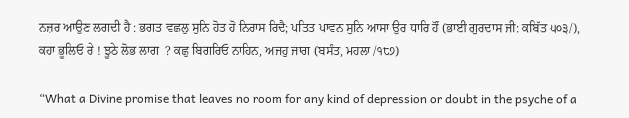ਨਜ਼ਰ ਆਉਣ ਲਗਦੀ ਹੈ : ਭਗਤ ਵਛਲੁ ਸੁਨਿ ਹੋਤ ਹੋ ਨਿਰਾਸ ਰਿਦੈ; ਪਤਿਤ ਪਾਵਨ ਸੁਨਿ ਆਸਾ ਉਰ ਧਾਰਿ ਹੌਂ (ਭਾਈ ਗੁਰਦਾਸ ਜੀ: ਕਬਿੱਤ ੫੦੩/), ਕਹਾ ਭੂਲਿਓ ਰੇ ! ਝੂਠੇ ਲੋਭ ਲਾਗ  ? ਕਛੁ ਬਿਗਰਿਓ ਨਾਹਿਨ, ਅਜਹੁ ਜਾਗ (ਬਸੰਤ, ਮਹਲਾ /੧੮੭)

“What a Divine promise that leaves no room for any kind of depression or doubt in the psyche of a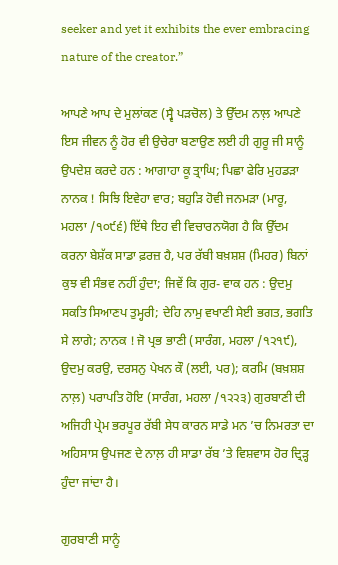seeker and yet it exhibits the ever embracing nature of the creator.”

ਆਪਣੇ ਆਪ ਦੇ ਮੁਲਾਂਕਣ (ਸ੍ਵੈ ਪੜਚੋਲ) ਤੇ ਉੱਦਮ ਨਾਲ਼ ਆਪਣੇ ਇਸ ਜੀਵਨ ਨੂੰ ਹੋਰ ਵੀ ਉਚੇਰਾ ਬਣਾਉਣ ਲਈ ਹੀ ਗੁਰੂ ਜੀ ਸਾਨੂੰ ਉਪਦੇਸ਼ ਕਰਦੇ ਹਨ : ਆਗਾਹਾ ਕੂ ਤ੍ਰਾਘਿ; ਪਿਛਾ ਫੇਰਿ ਮੁਹਡੜਾ ਨਾਨਕ ! ਸਿਝਿ ਇਵੇਹਾ ਵਾਰ; ਬਹੁੜਿ ਹੋਵੀ ਜਨਮੜਾ (ਮਾਰੂ, ਮਹਲਾ /੧੦੯੬) ਇੱਥੇ ਇਹ ਵੀ ਵਿਚਾਰਨਯੋਗ ਹੈ ਕਿ ਉੱਦਮ ਕਰਨਾ ਬੇਸ਼ੱਕ ਸਾਡਾ ਫ਼ਰਜ਼ ਹੈ, ਪਰ ਰੱਬੀ ਬਖ਼ਸ਼ਸ਼ (ਮਿਹਰ) ਬਿਨਾਂ ਕੁਝ ਵੀ ਸੰਭਵ ਨਹੀਂ ਹੁੰਦਾ; ਜਿਵੇਂ ਕਿ ਗੁਰ- ਵਾਕ ਹਨ : ਉਦਮੁ ਸਕਤਿ ਸਿਆਣਪ ਤੁਮ੍ਹਰੀ; ਦੇਹਿ ਨਾਮੁ ਵਖਾਣੀ ਸੇਈ ਭਗਤ, ਭਗਤਿ ਸੇ ਲਾਗੇ; ਨਾਨਕ ! ਜੋ ਪ੍ਰਭ ਭਾਣੀ (ਸਾਰੰਗ, ਮਹਲਾ /੧੨੧੯), ਉਦਮੁ ਕਰਉ, ਦਰਸਨੁ ਪੇਖਨ ਕੌ (ਲਈ, ਪਰ); ਕਰਮਿ (ਬਖ਼ਸ਼ਸ਼ ਨਾਲ਼) ਪਰਾਪਤਿ ਹੋਇ (ਸਾਰੰਗ, ਮਹਲਾ /੧੨੨੩) ਗੁਰਬਾਣੀ ਦੀ ਅਜਿਹੀ ਪ੍ਰੇਮ ਭਰਪੂਰ ਰੱਬੀ ਸੇਧ ਕਾਰਨ ਸਾਡੇ ਮਨ ’ਚ ਨਿਮਰਤਾ ਦਾ ਅਹਿਸਾਸ ਉਪਜਣ ਦੇ ਨਾਲ਼ ਹੀ ਸਾਡਾ ਰੱਬ ’ਤੇ ਵਿਸ਼ਵਾਸ ਹੋਰ ਦ੍ਰਿੜ੍ਹ ਹੁੰਦਾ ਜਾਂਦਾ ਹੈ।

ਗੁਰਬਾਣੀ ਸਾਨੂੰ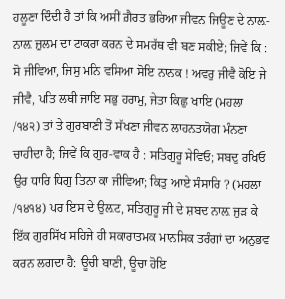ਹਲੂਣਾ ਦਿੰਦੀ ਹੈ ਤਾਂ ਕਿ ਅਸੀਂ ਗ਼ੈਰਤ ਭਰਿਆ ਜੀਵਨ ਜਿਊਣ ਦੇ ਨਾਲ਼-ਨਾਲ਼ ਜ਼ੁਲਮ ਦਾ ਟਾਕਰਾ ਕਰਨ ਦੇ ਸਮਰੱਥ ਵੀ ਬਣ ਸਕੀਏ; ਜਿਵੇਂ ਕਿ : ਸੋ ਜੀਵਿਆ, ਜਿਸੁ ਮਨਿ ਵਸਿਆ ਸੋਇ ਨਾਨਕ ! ਅਵਰੁ ਜੀਵੈ ਕੋਇ ਜੇ ਜੀਵੈ, ਪਤਿ ਲਥੀ ਜਾਇ ਸਭੁ ਹਰਾਮੁ, ਜੇਤਾ ਕਿਛੁ ਖਾਇ (ਮਹਲਾ /੧੪੨) ਤਾਂ ਤੇ ਗੁਰਬਾਣੀ ਤੋਂ ਸੱਖਣਾ ਜੀਵਨ ਲਾਹਨਤਯੋਗ ਮੰਨਣਾ ਚਾਹੀਦਾ ਹੈ; ਜਿਵੇਂ ਕਿ ਗੁਰ-ਵਾਕ ਹੈ : ਸਤਿਗੁਰੂ ਸੇਵਿਓ; ਸਬਦੁ ਰਖਿਓ ਉਰ ਧਾਰਿ ਧਿਗੁ ਤਿਨਾ ਕਾ ਜੀਵਿਆ; ਕਿਤੁ ਆਏ ਸੰਸਾਰਿ ? (ਮਹਲਾ /੧੪੧੪) ਪਰ ਇਸ ਦੇ ਉਲ਼ਟ, ਸਤਿਗੁਰੂ ਜੀ ਦੇ ਸ਼ਬਦ ਨਾਲ਼ ਜੁੜ ਕੇ ਇੱਕ ਗੁਰਸਿੱਖ ਸਹਿਜੇ ਹੀ ਸਕਾਰਾਤਮਕ ਮਾਨਸਿਕ ਤਰੰਗਾਂ ਦਾ ਅਨੁਭਵ ਕਰਨ ਲਗਦਾ ਹੈ: ਊਚੀ ਬਾਣੀ, ਊਚਾ ਹੋਇ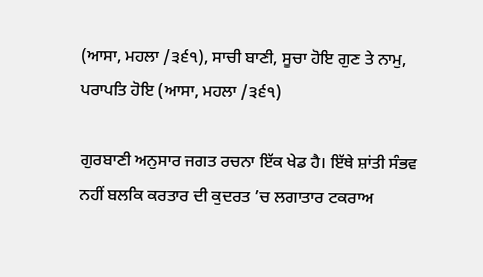(ਆਸਾ, ਮਹਲਾ /੩੬੧), ਸਾਚੀ ਬਾਣੀ, ਸੂਚਾ ਹੋਇ ਗੁਣ ਤੇ ਨਾਮੁ, ਪਰਾਪਤਿ ਹੋਇ (ਆਸਾ, ਮਹਲਾ /੩੬੧)

ਗੁਰਬਾਣੀ ਅਨੁਸਾਰ ਜਗਤ ਰਚਨਾ ਇੱਕ ਖੇਡ ਹੈ। ਇੱਥੇ ਸ਼ਾਂਤੀ ਸੰਭਵ ਨਹੀਂ ਬਲਕਿ ਕਰਤਾਰ ਦੀ ਕੁਦਰਤ ’ਚ ਲਗਾਤਾਰ ਟਕਰਾਅ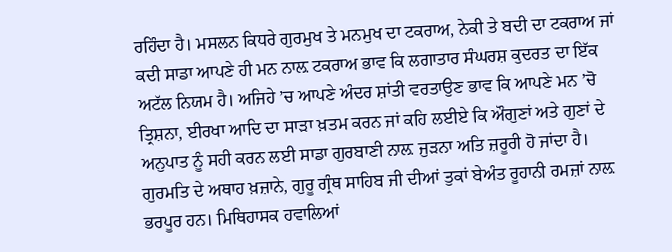ਰਹਿੰਦਾ ਹੈ। ਮਸਲਨ ਕਿਧਰੇ ਗੁਰਮੁਖ ਤੇ ਮਨਮੁਖ ਦਾ ਟਕਰਾਅ, ਨੇਕੀ ਤੇ ਬਦੀ ਦਾ ਟਕਰਾਅ ਜਾਂ ਕਦੀ ਸਾਡਾ ਆਪਣੇ ਹੀ ਮਨ ਨਾਲ਼ ਟਕਰਾਅ ਭਾਵ ਕਿ ਲਗਾਤਾਰ ਸੰਘਰਸ਼ ਕੁਦਰਤ ਦਾ ਇੱਕ ਅਟੱਲ ਨਿਯਮ ਹੈ। ਅਜਿਹੇ ’ਚ ਆਪਣੇ ਅੰਦਰ ਸ਼ਾਂਤੀ ਵਰਤਾਉਣ ਭਾਵ ਕਿ ਆਪਣੇ ਮਨ ’ਚੋ ਤ੍ਰਿਸ਼ਨਾ, ਈਰਖਾ ਆਦਿ ਦਾ ਸਾੜਾ ਖ਼ਤਮ ਕਰਨ ਜਾਂ ਕਹਿ ਲਈਏ ਕਿ ਔਗੁਣਾਂ ਅਤੇ ਗੁਣਾਂ ਦੇ ਅਨੁਪਾਤ ਨੂੰ ਸਹੀ ਕਰਨ ਲਈ ਸਾਡਾ ਗੁਰਬਾਣੀ ਨਾਲ਼ ਜੁੜਨਾ ਅਤਿ ਜ਼ਰੂਰੀ ਹੋ ਜਾਂਦਾ ਹੈ। ਗੁਰਮਤਿ ਦੇ ਅਥਾਹ ਖ਼ਜ਼ਾਨੇ, ਗੁਰੂ ਗ੍ਰੰਥ ਸਾਹਿਬ ਜੀ ਦੀਆਂ ਤੁਕਾਂ ਬੇਅੰਤ ਰੂਹਾਨੀ ਰਮਜ਼ਾਂ ਨਾਲ਼ ਭਰਪੂਰ ਹਨ। ਮਿਥਿਹਾਸਕ ਹਵਾਲਿਆਂ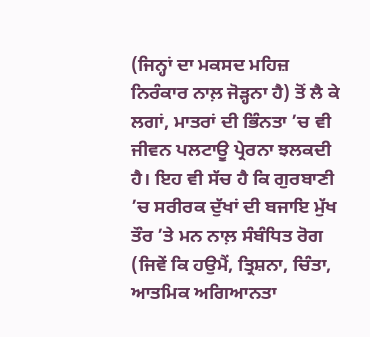(ਜਿਨ੍ਹਾਂ ਦਾ ਮਕਸਦ ਮਹਿਜ਼ ਨਿਰੰਕਾਰ ਨਾਲ਼ ਜੋੜ੍ਹਨਾ ਹੈ) ਤੋਂ ਲੈ ਕੇ ਲਗਾਂ, ਮਾਤਰਾਂ ਦੀ ਭਿੰਨਤਾ ’ਚ ਵੀ ਜੀਵਨ ਪਲਟਾਊ ਪ੍ਰੇਰਨਾ ਝਲਕਦੀ ਹੈ। ਇਹ ਵੀ ਸੱਚ ਹੈ ਕਿ ਗੁਰਬਾਣੀ ’ਚ ਸਰੀਰਕ ਦੁੱਖਾਂ ਦੀ ਬਜਾਇ ਮੁੱਖ ਤੌਰ ’ਤੇ ਮਨ ਨਾਲ਼ ਸੰਬੰਧਿਤ ਰੋਗ (ਜਿਵੇਂ ਕਿ ਹਉਮੈਂ, ਤ੍ਰਿਸ਼ਨਾ, ਚਿੰਤਾ, ਆਤਮਿਕ ਅਗਿਆਨਤਾ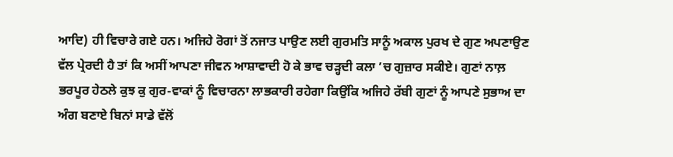ਆਦਿ) ਹੀ ਵਿਚਾਰੇ ਗਏ ਹਨ। ਅਜਿਹੇ ਰੋਗਾਂ ਤੋਂ ਨਜਾਤ ਪਾਉਣ ਲਈ ਗੁਰਮਤਿ ਸਾਨੂੰ ਅਕਾਲ ਪੁਰਖ ਦੇ ਗੁਣ ਅਪਣਾਉਣ ਵੱਲ ਪ੍ਰੇਰਦੀ ਹੈ ਤਾਂ ਕਿ ਅਸੀਂ ਆਪਣਾ ਜੀਵਨ ਆਸ਼ਾਵਾਦੀ ਹੋ ਕੇ ਭਾਵ ਚੜ੍ਹਦੀ ਕਲਾ ’ਚ ਗੁਜ਼ਾਰ ਸਕੀਏ। ਗੁਣਾਂ ਨਾਲ਼ ਭਰਪੂਰ ਹੇਠਲੇ ਕੁਝ ਕੁ ਗੁਰ-ਵਾਕਾਂ ਨੂੰ ਵਿਚਾਰਨਾ ਲਾਭਕਾਰੀ ਰਹੇਗਾ ਕਿਉਂਕਿ ਅਜਿਹੇ ਰੱਬੀ ਗੁਣਾਂ ਨੂੰ ਆਪਣੇ ਸੁਭਾਅ ਦਾ ਅੰਗ ਬਣਾਏ ਬਿਨਾਂ ਸਾਡੇ ਵੱਲੋਂ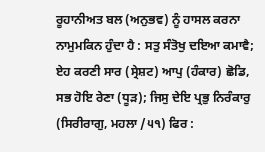ਰੂਹਾਨੀਅਤ ਬਲ (ਅਨੁਭਵ) ਨੂੰ ਹਾਸਲ ਕਰਨਾ ਨਾਮੁਮਕਿਨ ਹੁੰਦਾ ਹੈ : ਸਤੁ ਸੰਤੋਖੁ ਦਇਆ ਕਮਾਵੈ; ਏਹ ਕਰਣੀ ਸਾਰ (ਸ੍ਰੇਸ਼ਟ) ਆਪੁ (ਹੰਕਾਰ) ਛੋਡਿ, ਸਭ ਹੋਇ ਰੇਣਾ (ਧੂੜ); ਜਿਸੁ ਦੇਇ ਪ੍ਰਭੁ ਨਿਰੰਕਾਰੁ (ਸਿਰੀਰਾਗੁ, ਮਹਲਾ /੫੧) ਫਿਰ :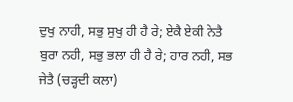ਦੁਖੁ ਨਾਹੀ, ਸਭੁ ਸੁਖੁ ਹੀ ਹੈ ਰੇ; ਏਕੈ ਏਕੀ ਨੇਤੈ ਬੁਰਾ ਨਹੀ, ਸਭੁ ਭਲਾ ਹੀ ਹੈ ਰੇ; ਹਾਰ ਨਹੀ, ਸਭ ਜੇਤੈ (ਚੜ੍ਹਦੀ ਕਲਾ)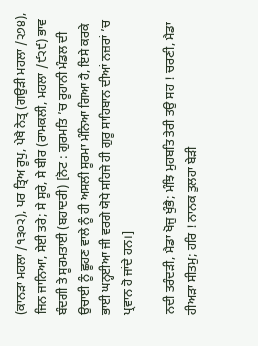(ਕਾਨੜਾ ਮਹਲਾ /੧੩੦੨), ਪਰ ਤ੍ਰਿਅ ਰੂਪੁ, ਪੇਖੈ ਨੇਤ੍ਰ (ਗਉੜੀ ਮਹਲਾ /੨੭੪), ਜਿਨ ਜਾਨਿਆ, ਸੇਈ ਤਰੇ; ਸੇ ਸੂਰੇ, ਸੇ ਬੀਰ (ਰਾਮਕਲੀ, ਮਹਲਾ /੯੨੯) ਭਾਵ ਬੰਦਗੀ ਤੇ ਸੂਰਮਤਾਈ (ਬਹਾਦਰੀ) [ਨੋਟ : ਗੁਰਮਤਿ ’ਚ ਰੂਹਾਨੀ ਮੰਡਲ ਦੀ ਉਚਾਈ ਨੂੰ ਛੂਹਣ ਵਾਲੇ ਨੂੰ ਹੀ ਅਸਲੀ ਸੂਰਮਾ ਮੰਨਿਆ ਗਿਆ ਹੈ, ਇਸੇ ਕਰਕੇ ਭਾਈ ਘਨ੍ਹਈਆ ਜੀ ਵਰਗੇ ਯੋਧੇ ਸਹਿਜੇ ਹੀ ਗੁਰੂ ਸਾਹਿਬਾਨ ਦੀਆਂ ਨਜ਼ਰਾਂ ’ਚ ਪ੍ਰਵਾਨ ਹੋ ਜਾਂਦੇ ਹਨ।]

ਨਦੀ ਤਰੰਦੜੀ, ਮੈਡਾ ਖੋਜੁ ਖੁੰਭੈ; ਮੰਝਿ ਮੁਹਬਤਿ ਤੇਰੀ ਤਉ ਸਹ ! ਚਰਣੀ, ਮੈਡਾ ਹੀਅੜਾ ਸੀਤਮੁ; ਹਰਿ ! ਨਾਨਕ ਤੁਲਹਾ ਬੇੜੀ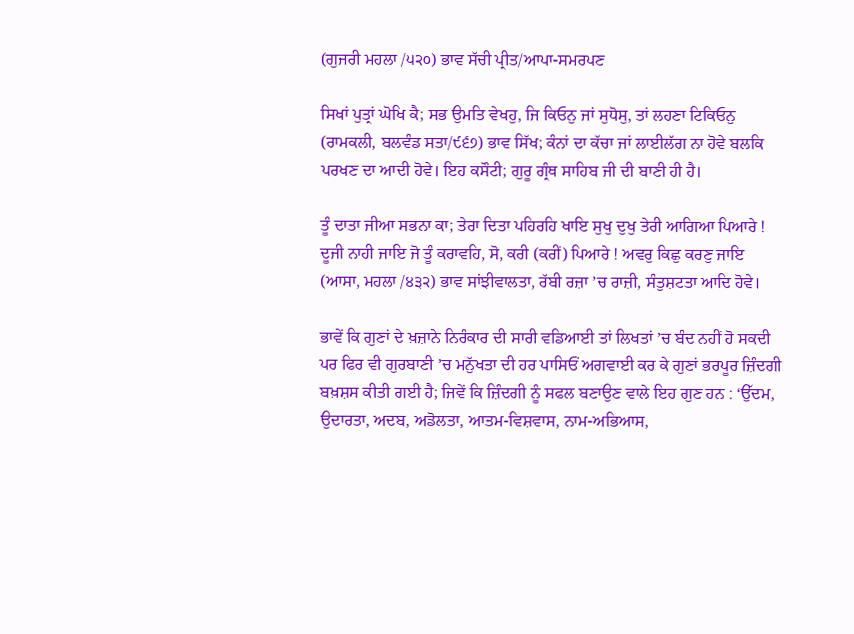(ਗੁਜਰੀ ਮਹਲਾ /੫੨੦) ਭਾਵ ਸੱਚੀ ਪ੍ਰੀਤ/ਆਪਾ-ਸਮਰਪਣ

ਸਿਖਾਂ ਪੁਤ੍ਰਾਂ ਘੋਖਿ ਕੈ; ਸਭ ਉਮਤਿ ਵੇਖਹੁ, ਜਿ ਕਿਓਨੁ ਜਾਂ ਸੁਧੋਸੁ, ਤਾਂ ਲਹਣਾ ਟਿਕਿਓਨੁ (ਰਾਮਕਲੀ, ਬਲਵੰਡ ਸਤਾ/੯੬੭) ਭਾਵ ਸਿੱਖ; ਕੰਨਾਂ ਦਾ ਕੱਚਾ ਜਾਂ ਲਾਈਲੱਗ ਨਾ ਹੋਵੇ ਬਲਕਿ ਪਰਖਣ ਦਾ ਆਦੀ ਹੋਵੇ। ਇਹ ਕਸੌਟੀ; ਗੁਰੂ ਗ੍ਰੰਥ ਸਾਹਿਬ ਜੀ ਦੀ ਬਾਣੀ ਹੀ ਹੈ।

ਤੂੰ ਦਾਤਾ ਜੀਆ ਸਭਨਾ ਕਾ; ਤੇਰਾ ਦਿਤਾ ਪਹਿਰਹਿ ਖਾਇ ਸੁਖੁ ਦੁਖੁ ਤੇਰੀ ਆਗਿਆ ਪਿਆਰੇ ! ਦੂਜੀ ਨਾਹੀ ਜਾਇ ਜੋ ਤੂੰ ਕਰਾਵਹਿ, ਸੋ, ਕਰੀ (ਕਰੀਂ) ਪਿਆਰੇ ! ਅਵਰੁ ਕਿਛੁ ਕਰਣੁ ਜਾਇ (ਆਸਾ, ਮਹਲਾ /੪੩੨) ਭਾਵ ਸਾਂਝੀਵਾਲਤਾ, ਰੱਬੀ ਰਜ਼ਾ ’ਚ ਰਾਜ਼ੀ, ਸੰਤੁਸ਼ਟਤਾ ਆਦਿ ਹੋਵੇ।

ਭਾਵੇਂ ਕਿ ਗੁਣਾਂ ਦੇ ਖ਼ਜ਼ਾਨੇ ਨਿਰੰਕਾਰ ਦੀ ਸਾਰੀ ਵਡਿਆਈ ਤਾਂ ਲਿਖਤਾਂ ’ਚ ਬੰਦ ਨਹੀਂ ਹੋ ਸਕਦੀ ਪਰ ਫਿਰ ਵੀ ਗੁਰਬਾਣੀ ’ਚ ਮਨੁੱਖਤਾ ਦੀ ਹਰ ਪਾਸਿਓਂ ਅਗਵਾਈ ਕਰ ਕੇ ਗੁਣਾਂ ਭਰਪੂਰ ਜ਼ਿੰਦਗੀ ਬਖ਼ਸ਼ਸ ਕੀਤੀ ਗਈ ਹੈ; ਜਿਵੇਂ ਕਿ ਜ਼ਿੰਦਗੀ ਨੂੰ ਸਫਲ ਬਣਾਉਣ ਵਾਲੇ ਇਹ ਗੁਣ ਹਨ : ‘ਉੱਦਮ, ਉਦਾਰਤਾ, ਅਦਬ, ਅਡੋਲਤਾ, ਆਤਮ-ਵਿਸ਼ਵਾਸ, ਨਾਮ-ਅਭਿਆਸ,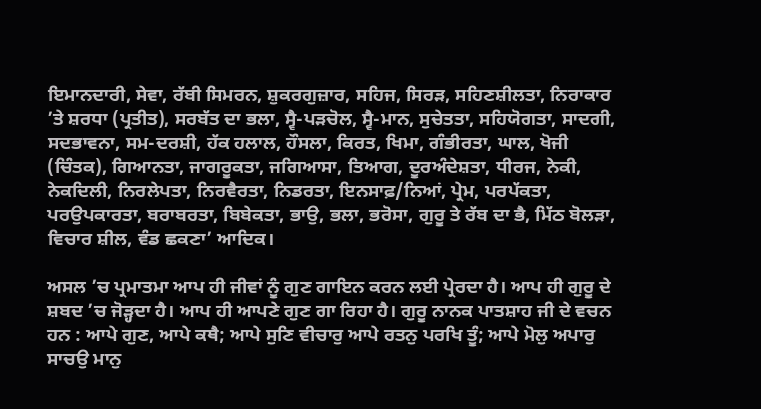ਇਮਾਨਦਾਰੀ, ਸੇਵਾ, ਰੱਬੀ ਸਿਮਰਨ, ਸ਼ੁਕਰਗੁਜ਼ਾਰ, ਸਹਿਜ, ਸਿਰੜ, ਸਹਿਣਸ਼ੀਲਤਾ, ਨਿਰਾਕਾਰ ’ਤੇ ਸ਼ਰਧਾ (ਪ੍ਰਤੀਤ), ਸਰਬੱਤ ਦਾ ਭਲਾ, ਸ੍ਵੈ-ਪੜਚੋਲ, ਸ੍ਵੈ-ਮਾਨ, ਸੁਚੇਤਤਾ, ਸਹਿਯੋਗਤਾ, ਸਾਦਗੀ, ਸਦਭਾਵਨਾ, ਸਮ-ਦਰਸ਼ੀ, ਹੱਕ ਹਲਾਲ, ਹੌਸਲਾ, ਕਿਰਤ, ਖਿਮਾ, ਗੰਭੀਰਤਾ, ਘਾਲ, ਖੋਜੀ (ਚਿੰਤਕ), ਗਿਆਨਤਾ, ਜਾਗਰੂਕਤਾ, ਜਗਿਆਸਾ, ਤਿਆਗ, ਦੂਰਅੰਦੇਸ਼ਤਾ, ਧੀਰਜ, ਨੇਕੀ, ਨੇਕਦਿਲੀ, ਨਿਰਲੇਪਤਾ, ਨਿਰਵੈਰਤਾ, ਨਿਡਰਤਾ, ਇਨਸਾਫ਼/ਨਿਆਂ, ਪ੍ਰੇਮ, ਪਰਪੱਕਤਾ, ਪਰਉਪਕਾਰਤਾ, ਬਰਾਬਰਤਾ, ਬਿਬੇਕਤਾ, ਭਾਉ, ਭਲਾ, ਭਰੋਸਾ, ਗੁਰੂ ਤੇ ਰੱਬ ਦਾ ਭੈ, ਮਿੱਠ ਬੋਲੜਾ, ਵਿਚਾਰ ਸ਼ੀਲ, ਵੰਡ ਛਕਣਾ’ ਆਦਿਕ।

ਅਸਲ ’ਚ ਪ੍ਰਮਾਤਮਾ ਆਪ ਹੀ ਜੀਵਾਂ ਨੂੰ ਗੁਣ ਗਾਇਨ ਕਰਨ ਲਈ ਪ੍ਰੇਰਦਾ ਹੈ। ਆਪ ਹੀ ਗੁਰੂ ਦੇ ਸ਼ਬਦ ’ਚ ਜੋੜ੍ਹਦਾ ਹੈ। ਆਪ ਹੀ ਆਪਣੇ ਗੁਣ ਗਾ ਰਿਹਾ ਹੈ। ਗੁਰੂ ਨਾਨਕ ਪਾਤਸ਼ਾਹ ਜੀ ਦੇ ਵਚਨ ਹਨ : ਆਪੇ ਗੁਣ, ਆਪੇ ਕਥੈ; ਆਪੇ ਸੁਣਿ ਵੀਚਾਰੁ ਆਪੇ ਰਤਨੁ ਪਰਖਿ ਤੂੰ; ਆਪੇ ਮੋਲੁ ਅਪਾਰੁ ਸਾਚਉ ਮਾਨੁ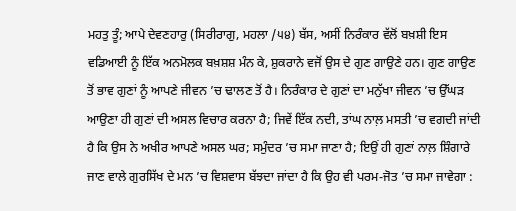ਮਹਤੁ ਤੂੰ; ਆਪੇ ਦੇਵਣਹਾਰੁ (ਸਿਰੀਰਾਗੁ, ਮਹਲਾ /੫੪) ਬੱਸ, ਅਸੀਂ ਨਿਰੰਕਾਰ ਵੱਲੋਂ ਬਖ਼ਸ਼ੀ ਇਸ ਵਡਿਆਈ ਨੂੰ ਇੱਕ ਅਨਮੋਲਕ ਬਖ਼ਸ਼ਸ਼ ਮੰਨ ਕੇ, ਸ਼ੁਕਰਾਨੇ ਵਜੋਂ ਉਸ ਦੇ ਗੁਣ ਗਾਉਣੇ ਹਨ। ਗੁਣ ਗਾਉਣ ਤੋਂ ਭਾਵ ਗੁਣਾਂ ਨੂੰ ਆਪਣੇ ਜੀਵਨ ’ਚ ਢਾਲਣ ਤੋਂ ਹੈ। ਨਿਰੰਕਾਰ ਦੇ ਗੁਣਾਂ ਦਾ ਮਨੁੱਖਾ ਜੀਵਨ ’ਚ ਉੱਘੜ ਆਉਣਾ ਹੀ ਗੁਣਾਂ ਦੀ ਅਸਲ ਵਿਚਾਰ ਕਰਨਾ ਹੈ; ਜਿਵੇਂ ਇੱਕ ਨਦੀ, ਤਾਂਘ ਨਾਲ਼ ਮਸਤੀ ’ਚ ਵਗਦੀ ਜਾਂਦੀ ਹੈ ਕਿ ਉਸ ਨੇ ਅਖੀਰ ਆਪਣੇ ਅਸਲ ਘਰ; ਸਮੁੰਦਰ ’ਚ ਸਮਾ ਜਾਣਾ ਹੈ; ਇਉਂ ਹੀ ਗੁਣਾਂ ਨਾਲ਼ ਸ਼ਿੰਗਾਰੇ ਜਾਣ ਵਾਲੇ ਗੁਰਸਿੱਖ ਦੇ ਮਨ ’ਚ ਵਿਸ਼ਵਾਸ ਬੱਝਦਾ ਜਾਂਦਾ ਹੈ ਕਿ ਉਹ ਵੀ ਪਰਮ-ਜੋਤ ’ਚ ਸਮਾ ਜਾਵੇਗਾ :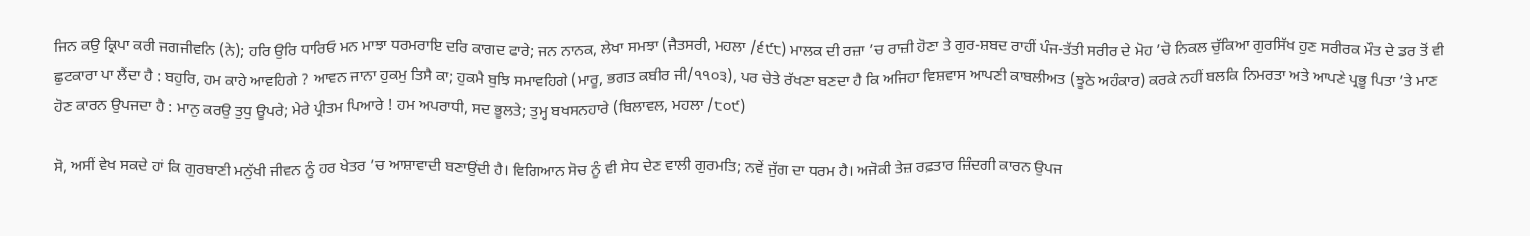ਜਿਨ ਕਉ ਕ੍ਰਿਪਾ ਕਰੀ ਜਗਜੀਵਨਿ (ਨੇ); ਹਰਿ ਉਰਿ ਧਾਰਿਓ ਮਨ ਮਾਝਾ ਧਰਮਰਾਇ ਦਰਿ ਕਾਗਦ ਫਾਰੇ; ਜਨ ਨਾਨਕ, ਲੇਖਾ ਸਮਝਾ (ਜੈਤਸਰੀ, ਮਹਲਾ /੬੯੮) ਮਾਲਕ ਦੀ ਰਜ਼ਾ ’ਚ ਰਾਜ਼ੀ ਹੋਣਾ ਤੇ ਗੁਰ-ਸ਼ਬਦ ਰਾਹੀਂ ਪੰਜ-ਤੱਤੀ ਸਰੀਰ ਦੇ ਮੋਹ ’ਚੋ ਨਿਕਲ ਚੁੱਕਿਆ ਗੁਰਸਿੱਖ ਹੁਣ ਸਰੀਰਕ ਮੌਤ ਦੇ ਡਰ ਤੋਂ ਵੀ ਛੁਟਕਾਰਾ ਪਾ ਲੈਂਦਾ ਹੈ : ਬਹੁਰਿ, ਹਮ ਕਾਹੇ ਆਵਹਿਗੇ ? ਆਵਨ ਜਾਨਾ ਹੁਕਮੁ ਤਿਸੈ ਕਾ; ਹੁਕਮੈ ਬੁਝਿ ਸਮਾਵਹਿਗੇ (ਮਾਰੂ, ਭਗਤ ਕਬੀਰ ਜੀ/੧੧੦੩), ਪਰ ਚੇਤੇ ਰੱਖਣਾ ਬਣਦਾ ਹੈ ਕਿ ਅਜਿਹਾ ਵਿਸ਼ਵਾਸ ਆਪਣੀ ਕਾਬਲੀਅਤ (ਝੂਠੇ ਅਹੰਕਾਰ) ਕਰਕੇ ਨਹੀਂ ਬਲਕਿ ਨਿਮਰਤਾ ਅਤੇ ਆਪਣੇ ਪ੍ਰਭੂ ਪਿਤਾ ’ਤੇ ਮਾਣ ਹੋਣ ਕਾਰਨ ਉਪਜਦਾ ਹੈ : ਮਾਨੁ ਕਰਉ ਤੁਧੁ ਊਪਰੇ; ਮੇਰੇ ਪ੍ਰੀਤਮ ਪਿਆਰੇ ! ਹਮ ਅਪਰਾਧੀ, ਸਦ ਭੂਲਤੇ; ਤੁਮ੍ਹ ਬਖਸਨਹਾਰੇ (ਬਿਲਾਵਲ, ਮਹਲਾ /੮੦੯)

ਸੋ, ਅਸੀਂ ਵੇਖ ਸਕਦੇ ਹਾਂ ਕਿ ਗੁਰਬਾਣੀ ਮਨੁੱਖੀ ਜੀਵਨ ਨੂੰ ਹਰ ਖੇਤਰ ’ਚ ਆਸ਼ਾਵਾਦੀ ਬਣਾਉਂਦੀ ਹੈ। ਵਿਗਿਆਨ ਸੋਚ ਨੂੰ ਵੀ ਸੇਧ ਦੇਣ ਵਾਲੀ ਗੁਰਮਤਿ; ਨਵੇਂ ਜੁੱਗ ਦਾ ਧਰਮ ਹੈ। ਅਜੋਕੀ ਤੇਜ਼ ਰਫ਼ਤਾਰ ਜ਼ਿੰਦਗੀ ਕਾਰਨ ਉਪਜ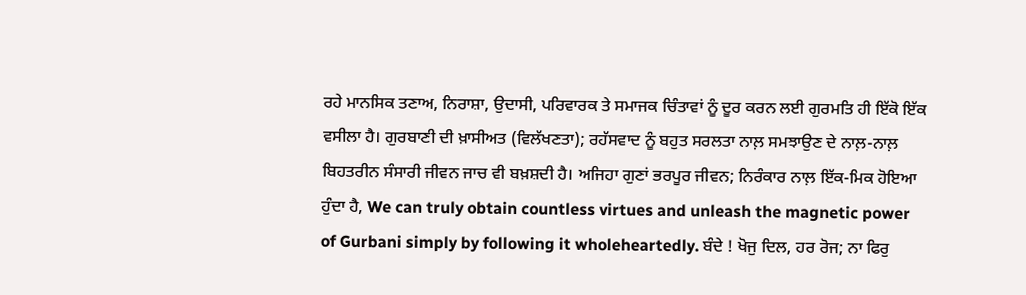ਰਹੇ ਮਾਨਸਿਕ ਤਣਾਅ, ਨਿਰਾਸ਼ਾ, ਉਦਾਸੀ, ਪਰਿਵਾਰਕ ਤੇ ਸਮਾਜਕ ਚਿੰਤਾਵਾਂ ਨੂੰ ਦੂਰ ਕਰਨ ਲਈ ਗੁਰਮਤਿ ਹੀ ਇੱਕੋ ਇੱਕ ਵਸੀਲਾ ਹੈ। ਗੁਰਬਾਣੀ ਦੀ ਖ਼ਾਸੀਅਤ (ਵਿਲੱਖਣਤਾ); ਰਹੱਸਵਾਦ ਨੂੰ ਬਹੁਤ ਸਰਲਤਾ ਨਾਲ਼ ਸਮਝਾਉਣ ਦੇ ਨਾਲ਼-ਨਾਲ਼ ਬਿਹਤਰੀਨ ਸੰਸਾਰੀ ਜੀਵਨ ਜਾਚ ਵੀ ਬਖ਼ਸ਼ਦੀ ਹੈ। ਅਜਿਹਾ ਗੁਣਾਂ ਭਰਪੂਰ ਜੀਵਨ; ਨਿਰੰਕਾਰ ਨਾਲ਼ ਇੱਕ-ਮਿਕ ਹੋਇਆ ਹੁੰਦਾ ਹੈ, We can truly obtain countless virtues and unleash the magnetic power of Gurbani simply by following it wholeheartedly. ਬੰਦੇ ! ਖੋਜੁ ਦਿਲ, ਹਰ ਰੋਜ; ਨਾ ਫਿਰੁ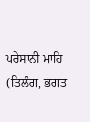ਪਰੇਸਾਨੀ ਮਾਹਿ (ਤਿਲੰਗ, ਭਗਤ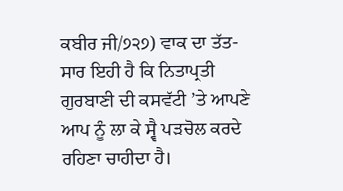ਕਬੀਰ ਜੀ/੭੨੭) ਵਾਕ ਦਾ ਤੱਤ-ਸਾਰ ਇਹੀ ਹੈ ਕਿ ਨਿਤਾਪ੍ਰਤੀ ਗੁਰਬਾਣੀ ਦੀ ਕਸਵੱਟੀ ’ਤੇ ਆਪਣੇ ਆਪ ਨੂੰ ਲਾ ਕੇ ਸ੍ਵੈ ਪੜਚੋਲ ਕਰਦੇ ਰਹਿਣਾ ਚਾਹੀਦਾ ਹੈ।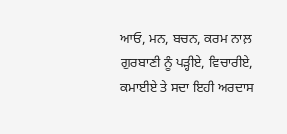ਆਓ, ਮਨ, ਬਚਨ, ਕਰਮ ਨਾਲ਼ ਗੁਰਬਾਣੀ ਨੂੰ ਪੜ੍ਹੀਏ, ਵਿਚਾਰੀਏ, ਕਮਾਈਏ ਤੇ ਸਦਾ ਇਹੀ ਅਰਦਾਸ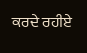ਕਰਦੇ ਰਹੀਏ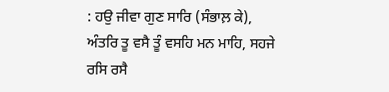: ਹਉ ਜੀਵਾ ਗੁਣ ਸਾਰਿ (ਸੰਭਾਲ਼ ਕੇ), ਅੰਤਰਿ ਤੂ ਵਸੈ ਤੂੰ ਵਸਹਿ ਮਨ ਮਾਹਿ, ਸਹਜੇ ਰਸਿ ਰਸੈ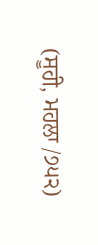(ਸੂਹੀ, ਮਹਲਾ /੭੫੨)